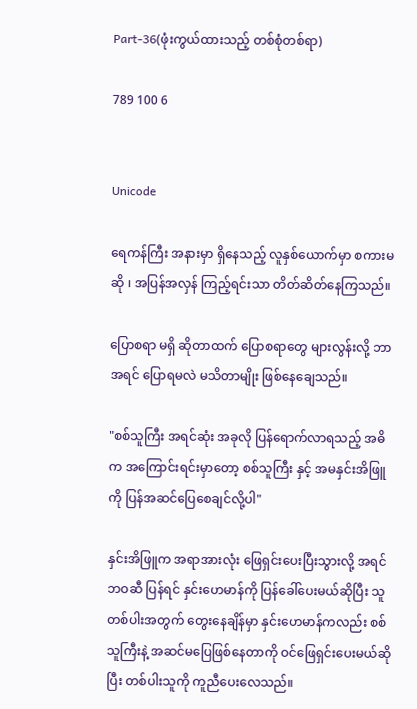Part-36(ဖုံးကွယ်ထားသည့် တစ်စုံတစ်ရာ)

789 100 6


Unicode

ရေကန်ကြီး အနားမှာ ရှိနေသည့် လူနှစ်ယောက်မှာ စကားမဆို ၊ အပြန်အလှန် ကြည့်ရင်းသာ တိတ်ဆိတ်နေကြသည်။

ပြောစရာ မရှိ ဆိုတာထက် ပြောစရာတွေ များလွန်းလို့ ဘာအရင် ပြောရမလဲ မသိတာမျိုး ဖြစ်နေချေသည်။

"စစ်သူကြီး အရင်ဆုံး အခုလို ပြန်ရောက်လာရသည့် အဓိက အကြောင်းရင်းမှာတော့ စစ်သူကြီး နှင့် အမနှင်းအိဖြူကို ပြန်အဆင်ပြေစေချင်လို့ပါ"

နှင်းအိဖြူက အရာအားလုံး ဖြေရှင်းပေးပြီးသွားလို့ အရင်ဘဝဆီ ပြန်ရင် နှင်းဟေမာန်ကို ပြန်ခေါ်ပေးမယ်ဆိုပြီး သူတစ်ပါးအတွက် တွေးနေချိန်မှာ နှင်းဟေမာန်ကလည်း စစ်သူကြီးနဲ့ အဆင်မပြေဖြစ်နေတာကို ဝင်ဖြေရှင်းပေးမယ်ဆိုပြီး တစ်ပါးသူကို ကူညီပေးလေသည်။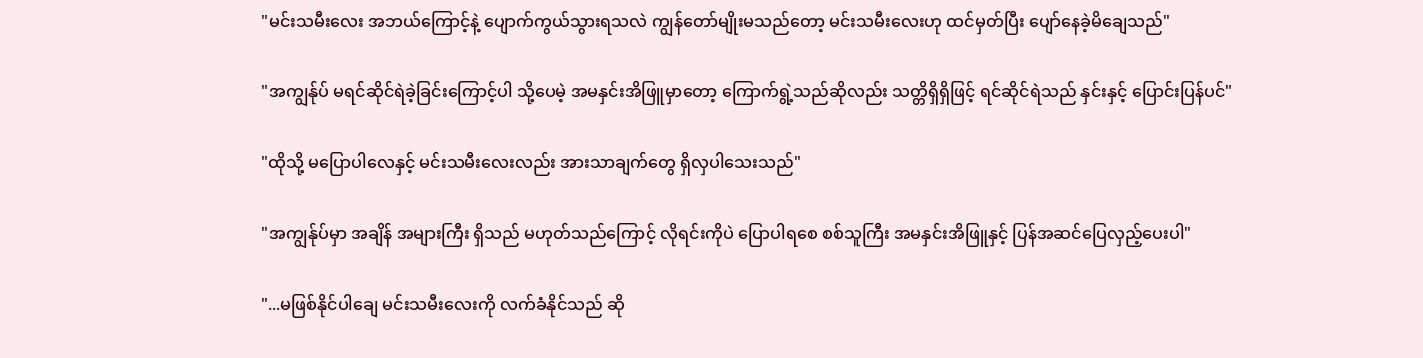"မင်းသမီးလေး အဘယ်ကြောင့်နဲ့ ပျောက်ကွယ်သွားရသလဲ ကျွန်တော်မျိုးမသည်တော့ မင်းသမီးလေးဟု ထင်မှတ်ပြီး ပျော်နေခဲ့မိချေသည်"

"အကျွန်ုပ် မရင်ဆိုင်ရဲခဲ့ခြင်းကြောင့်ပါ သို့ပေမဲ့ အမနှင်းအိဖြူမှာတော့ ကြောက်ရွဲ့သည်ဆိုလည်း သတ္တိရှိရှိဖြင့် ရင်ဆိုင်ရဲသည် နှင်းနှင့် ပြောင်းပြန်ပင်"

"ထိုသို့ မပြောပါလေနှင့် မင်းသမီးလေးလည်း အားသာချက်တွေ ရှိလှပါသေးသည်"

"အကျွန်ုပ်မှာ အချိန် အများကြီး ရှိသည် မဟုတ်သည်ကြောင့် လိုရင်းကိုပဲ ပြောပါရစေ စစ်သူကြီး အမနှင်းအိဖြူနှင့် ပြန်အဆင်ပြေလှည့်ပေးပါ"

"...မဖြစ်နိုင်ပါချေ မင်းသမီးလေးကို လက်ခံနိုင်သည် ဆို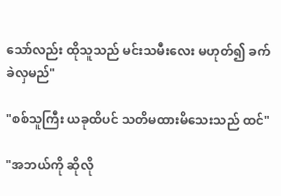သော်လည်း ထိုသူသည် မင်းသမီးလေး မဟုတ်၍ ခက်ခဲလှမည်"

"စစ်သူကြီး ယခုထိပင် သတိမထားမိသေးသည် ထင်"

"အဘယ်ကို ဆိုလို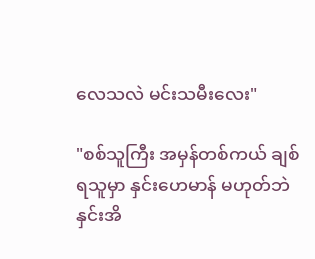လေသလဲ မင်းသမီးလေး"

"စစ်သူကြီး အမှန်တစ်ကယ် ချစ်ရသူမှာ နှင်းဟေမာန် မဟုတ်ဘဲ နှင်းအိ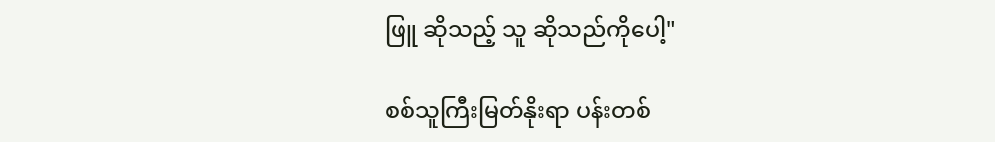ဖြူ ဆိုသည့် သူ ဆိုသည်ကိုပေါ့"

စစ်သူကြီးမြတ်နိုးရာ ပန်းတစ်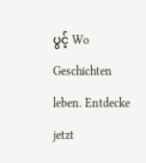ပွင့် Wo Geschichten leben. Entdecke jetzt